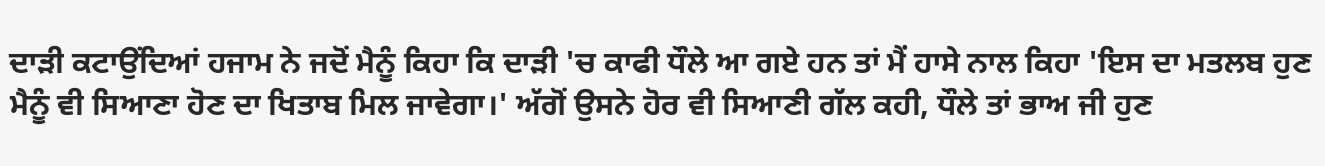ਦਾੜੀ ਕਟਾਉਂਦਿਆਂ ਹਜਾਮ ਨੇ ਜਦੋਂ ਮੈਨੂੰ ਕਿਹਾ ਕਿ ਦਾੜੀ 'ਚ ਕਾਫੀ ਧੌਲੇ ਆ ਗਏ ਹਨ ਤਾਂ ਮੈਂ ਹਾਸੇ ਨਾਲ ਕਿਹਾ 'ਇਸ ਦਾ ਮਤਲਬ ਹੁਣ ਮੈਨੂੰ ਵੀ ਸਿਆਣਾ ਹੋਣ ਦਾ ਖਿਤਾਬ ਮਿਲ ਜਾਵੇਗਾ।' ਅੱਗੋਂ ਉਸਨੇ ਹੋਰ ਵੀ ਸਿਆਣੀ ਗੱਲ ਕਹੀ, ਧੌਲੇ ਤਾਂ ਭਾਅ ਜੀ ਹੁਣ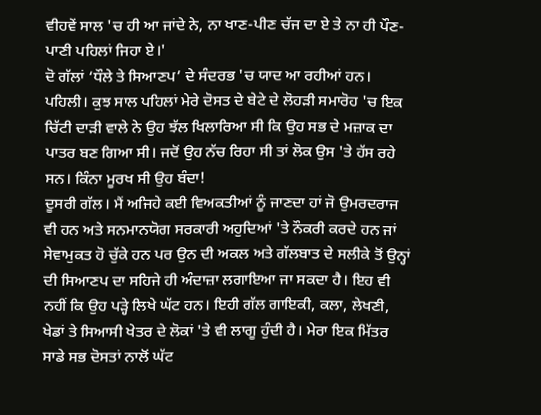ਵੀਹਵੇਂ ਸਾਲ 'ਚ ਹੀ ਆ ਜਾਂਦੇ ਨੇ, ਨਾ ਖਾਣ-ਪੀਣ ਚੱਜ ਦਾ ਏ ਤੇ ਨਾ ਹੀ ਪੌਣ-ਪਾਣੀ ਪਹਿਲਾਂ ਜਿਹਾ ਏ।'
ਦੋ ਗੱਲਾਂ ‘ਧੌਲੇ ਤੇ ਸਿਆਣਪ’ ਦੇ ਸੰਦਰਭ 'ਚ ਯਾਦ ਆ ਰਹੀਆਂ ਹਨ। ਪਹਿਲੀ। ਕੁਝ ਸਾਲ ਪਹਿਲਾਂ ਮੇਰੇ ਦੋਸਤ ਦੇ ਬੇਟੇ ਦੇ ਲੋਹੜੀ ਸਮਾਰੋਹ 'ਚ ਇਕ ਚਿੱਟੀ ਦਾੜੀ ਵਾਲੇ ਨੇ ਉਹ ਝੱਲ ਖਿਲਾਰਿਆ ਸੀ ਕਿ ਉਹ ਸਭ ਦੇ ਮਜ਼ਾਕ ਦਾ ਪਾਤਰ ਬਣ ਗਿਆ ਸੀ। ਜਦੋਂ ਉਹ ਨੱਚ ਰਿਹਾ ਸੀ ਤਾਂ ਲੋਕ ਉਸ 'ਤੇ ਹੱਸ ਰਹੇ ਸਨ। ਕਿੰਨਾ ਮੂਰਖ ਸੀ ਉਹ ਬੰਦਾ!
ਦੂਸਰੀ ਗੱਲ। ਮੈਂ ਅਜਿਹੇ ਕਈ ਵਿਅਕਤੀਆਂ ਨੂੰ ਜਾਣਦਾ ਹਾਂ ਜੋ ਉਮਰਦਰਾਜ ਵੀ ਹਨ ਅਤੇ ਸਨਮਾਨਯੋਗ ਸਰਕਾਰੀ ਅਹੁਦਿਆਂ 'ਤੇ ਨੌਕਰੀ ਕਰਦੇ ਹਨ ਜਾਂ ਸੇਵਾਮੁਕਤ ਹੋ ਚੁੱਕੇ ਹਨ ਪਰ ਉਨ ਦੀ ਅਕਲ ਅਤੇ ਗੱਲਬਾਤ ਦੇ ਸਲੀਕੇ ਤੋਂ ਉਨ੍ਹਾਂ ਦੀ ਸਿਆਣਪ ਦਾ ਸਹਿਜੇ ਹੀ ਅੰਦਾਜ਼ਾ ਲਗਾਇਆ ਜਾ ਸਕਦਾ ਹੈ। ਇਹ ਵੀ ਨਹੀਂ ਕਿ ਉਹ ਪੜ੍ਹੇ ਲਿਖੇ ਘੱਟ ਹਨ। ਇਹੀ ਗੱਲ ਗਾਇਕੀ, ਕਲਾ, ਲੇਖਣੀ, ਖੇਡਾਂ ਤੇ ਸਿਆਸੀ ਖੇਤਰ ਦੇ ਲੋਕਾਂ 'ਤੇ ਵੀ ਲਾਗੂ ਹੁੰਦੀ ਹੈ। ਮੇਰਾ ਇਕ ਮਿੱਤਰ ਸਾਡੇ ਸਭ ਦੋਸਤਾਂ ਨਾਲੋਂ ਘੱਟ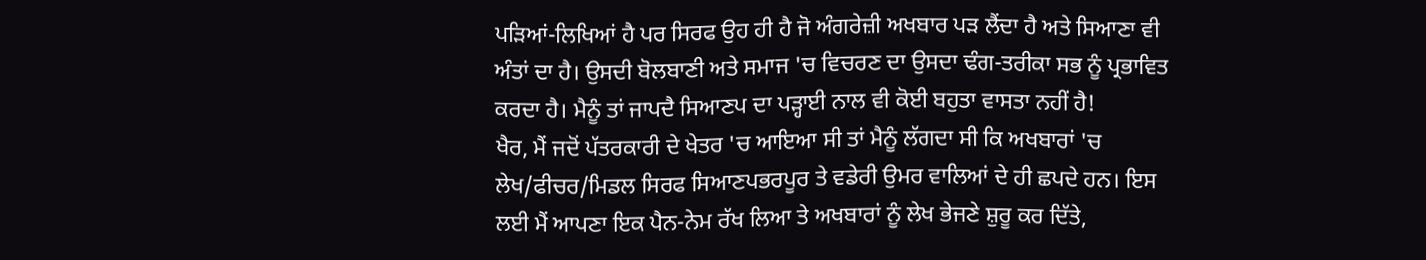ਪੜਿਆਂ-ਲਿਖਿਆਂ ਹੈ ਪਰ ਸਿਰਫ ਉਹ ਹੀ ਹੈ ਜੋ ਅੰਗਰੇਜ਼ੀ ਅਖਬਾਰ ਪੜ ਲੈਂਦਾ ਹੈ ਅਤੇ ਸਿਆਣਾ ਵੀ ਅੰਤਾਂ ਦਾ ਹੈ। ਉਸਦੀ ਬੋਲਬਾਣੀ ਅਤੇ ਸਮਾਜ 'ਚ ਵਿਚਰਣ ਦਾ ਉਸਦਾ ਢੰਗ-ਤਰੀਕਾ ਸਭ ਨੂੰ ਪ੍ਰਭਾਵਿਤ ਕਰਦਾ ਹੈ। ਮੈਨੂੰ ਤਾਂ ਜਾਪਦੈ ਸਿਆਣਪ ਦਾ ਪੜ੍ਹਾਈ ਨਾਲ ਵੀ ਕੋਈ ਬਹੁਤਾ ਵਾਸਤਾ ਨਹੀਂ ਹੈ!
ਖੈਰ, ਮੈਂ ਜਦੋਂ ਪੱਤਰਕਾਰੀ ਦੇ ਖੇਤਰ 'ਚ ਆਇਆ ਸੀ ਤਾਂ ਮੈਨੂੰ ਲੱਗਦਾ ਸੀ ਕਿ ਅਖਬਾਰਾਂ 'ਚ ਲੇਖ/ਫੀਚਰ/ਮਿਡਲ ਸਿਰਫ ਸਿਆਣਪਭਰਪੂਰ ਤੇ ਵਡੇਰੀ ਉਮਰ ਵਾਲਿਆਂ ਦੇ ਹੀ ਛਪਦੇ ਹਨ। ਇਸ ਲਈ ਮੈਂ ਆਪਣਾ ਇਕ ਪੈਨ-ਨੇਮ ਰੱਖ ਲਿਆ ਤੇ ਅਖਬਾਰਾਂ ਨੂੰ ਲੇਖ ਭੇਜਣੇ ਸ਼ੁਰੂ ਕਰ ਦਿੱਤੇ,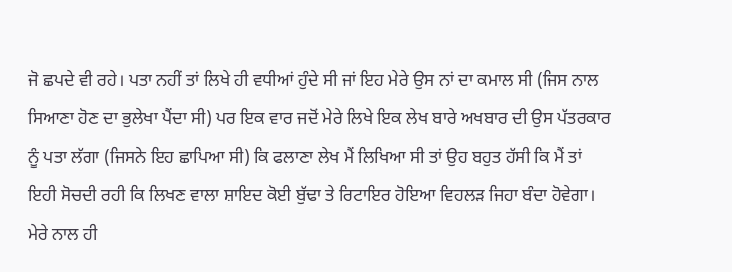ਜੋ ਛਪਦੇ ਵੀ ਰਹੇ। ਪਤਾ ਨਹੀਂ ਤਾਂ ਲਿਖੇ ਹੀ ਵਧੀਆਂ ਹੁੰਦੇ ਸੀ ਜਾਂ ਇਹ ਮੇਰੇ ਉਸ ਨਾਂ ਦਾ ਕਮਾਲ ਸੀ (ਜਿਸ ਨਾਲ ਸਿਆਣਾ ਹੋਣ ਦਾ ਭੁਲੇਖਾ ਪੈਂਦਾ ਸੀ) ਪਰ ਇਕ ਵਾਰ ਜਦੋਂ ਮੇਰੇ ਲਿਖੇ ਇਕ ਲੇਖ ਬਾਰੇ ਅਖਬਾਰ ਦੀ ਉਸ ਪੱਤਰਕਾਰ ਨੂੰ ਪਤਾ ਲੱਗਾ (ਜਿਸਨੇ ਇਹ ਛਾਪਿਆ ਸੀ) ਕਿ ਫਲਾਣਾ ਲੇਖ ਮੈਂ ਲਿਖਿਆ ਸੀ ਤਾਂ ਉਹ ਬਹੁਤ ਹੱਸੀ ਕਿ ਮੈਂ ਤਾਂ ਇਹੀ ਸੋਚਦੀ ਰਹੀ ਕਿ ਲਿਖਣ ਵਾਲਾ ਸ਼ਾਇਦ ਕੋਈ ਬੁੱਢਾ ਤੇ ਰਿਟਾਇਰ ਹੋਇਆ ਵਿਹਲੜ ਜਿਹਾ ਬੰਦਾ ਹੋਵੇਗਾ।
ਮੇਰੇ ਨਾਲ ਹੀ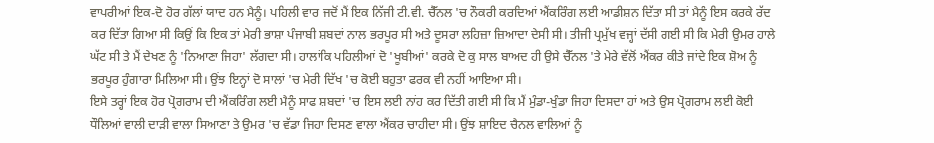ਵਾਪਰੀਆਂ ਇਕ-ਦੋ ਹੋਰ ਗੱਲਾਂ ਯਾਦ ਹਨ ਮੈਨੂੰ। ਪਹਿਲੀ ਵਾਰ ਜਦੋਂ ਮੈਂ ਇਕ ਨਿੱਜੀ ਟੀ.ਵੀ. ਚੈੱਨਲ 'ਚ ਨੌਕਰੀ ਕਰਦਿਆਂ ਐਂਕਰਿੰਗ ਲਈ ਆਡੀਸ਼ਨ ਦਿੱਤਾ ਸੀ ਤਾਂ ਮੈਨੂੰ ਇਸ ਕਰਕੇ ਰੱਦ ਕਰ ਦਿੱਤਾ ਗਿਆ ਸੀ ਕਿਉਂ ਕਿ ਇਕ ਤਾਂ ਮੇਰੀ ਭਾਸ਼ਾ ਪੰਜਾਬੀ ਸ਼ਬਦਾਂ ਨਾਲ ਭਰਪੂਰ ਸੀ ਅਤੇ ਦੂਸਰਾ ਲਹਿਜ਼ਾ ਜ਼ਿਆਦਾ ਦੇਸੀ ਸੀ। ਤੀਜੀ ਪ੍ਰਮੁੱਖ ਵਜ੍ਹਾਂ ਦੱਸੀ ਗਈ ਸੀ ਕਿ ਮੇਰੀ ਉਮਰ ਹਾਲੇ ਘੱਟ ਸੀ ਤੇ ਮੈਂ ਦੇਖਣ ਨੂੰ 'ਨਿਆਣਾ ਜਿਹਾ' ਲੱਗਦਾ ਸੀ। ਹਾਲਾਂਕਿ ਪਹਿਲੀਆਂ ਦੋ 'ਖੂਬੀਆਂ' ਕਰਕੇ ਦੋ ਕੁ ਸਾਲ ਬਾਅਦ ਹੀ ਉਸੇ ਚੈੱਨਲ 'ਤੇ ਮੇਰੇ ਵੱਲੋਂ ਐਂਕਰ ਕੀਤੇ ਜਾਂਦੇ ਇਕ ਸ਼ੋਅ ਨੂੰ ਭਰਪੂਰ ਹੁੰਗਾਰਾ ਮਿਲਿਆ ਸੀ। ਉਂਝ ਇਨ੍ਹਾਂ ਦੋ ਸਾਲਾਂ 'ਚ ਮੇਰੀ ਦਿੱਖ 'ਚ ਕੋਈ ਬਹੁਤਾ ਫਰਕ ਵੀ ਨਹੀਂ ਆਇਆ ਸੀ।
ਇਸੇ ਤਰ੍ਹਾਂ ਇਕ ਹੋਰ ਪ੍ਰੋਗਰਾਮ ਦੀ ਐਂਕਰਿੰਗ ਲਈ ਮੈਨੂੰ ਸਾਫ ਸ਼ਬਦਾਂ 'ਚ ਇਸ ਲਈ ਨਾਂਹ ਕਰ ਦਿੱਤੀ ਗਈ ਸੀ ਕਿ ਮੈਂ ਮੁੰਡਾ-ਖੁੰਡਾ ਜਿਹਾ ਦਿਸਦਾ ਹਾਂ ਅਤੇ ਉਸ ਪ੍ਰੋਗਰਾਮ ਲਈ ਕੋਈ ਧੌਲਿਆਂ ਵਾਲੀ ਦਾੜੀ ਵਾਲਾ ਸਿਆਣਾ ਤੇ ਉਮਰ 'ਚ ਵੱਡਾ ਜਿਹਾ ਦਿਸਣ ਵਾਲਾ ਐਂਕਰ ਚਾਹੀਦਾ ਸੀ। ਉਂਝ ਸ਼ਾਇਦ ਚੈਨਲ ਵਾਲਿਆਂ ਨੂੰ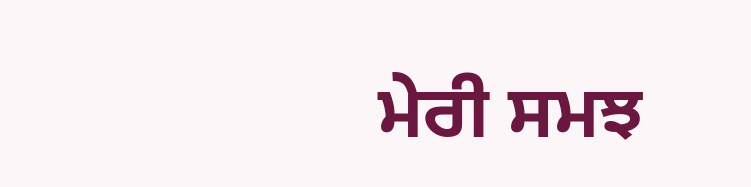ਮੇਰੀ ਸਮਝ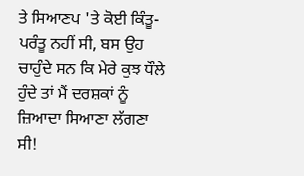ਤੇ ਸਿਆਣਪ 'ਤੇ ਕੋਈ ਕਿੰਤੂ-ਪਰੰਤੂ ਨਹੀਂ ਸੀ, ਬਸ ਉਹ ਚਾਹੁੰਦੇ ਸਨ ਕਿ ਮੇਰੇ ਕੁਝ ਧੌਲੇ ਹੁੰਦੇ ਤਾਂ ਮੈਂ ਦਰਸ਼ਕਾਂ ਨੂੰ ਜ਼ਿਆਦਾ ਸਿਆਣਾ ਲੱਗਣਾ ਸੀ!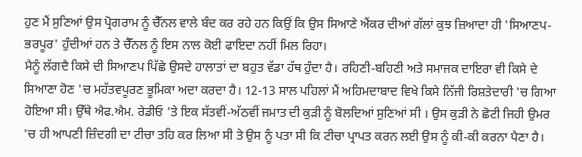ਹੁਣ ਮੈਂ ਸੁਣਿਆਂ ਉਸ ਪ੍ਰੋਗਰਾਮ ਨੂੰ ਚੈੱਨਲ ਵਾਲੇ ਬੰਦ ਕਰ ਰਹੇ ਹਨ ਕਿਉਂ ਕਿ ਉਸ ਸਿਆਣੇ ਐਂਕਰ ਦੀਆਂ ਗੱਲਾਂ ਕੁਝ ਜ਼ਿਆਦਾ ਹੀ 'ਸਿਆਣਪ-ਭਰਪੂਰ' ਹੁੰਦੀਆਂ ਹਨ ਤੇ ਚੈੱਨਲ ਨੂੰ ਇਸ ਨਾਲ ਕੋਈ ਫਾਇਦਾ ਨਹੀਂ ਮਿਲ ਰਿਹਾ।
ਮੈਨੂੰ ਲੱਗਦੈ ਕਿਸੇ ਦੀ ਸਿਆਣਪ ਪਿੱਛੇ ਉਸਦੇ ਹਾਲਾਤਾਂ ਦਾ ਬਹੁਤ ਵੱਡਾ ਹੱਥ ਹੁੰਦਾ ਹੈ। ਰਹਿਣੀ-ਬਹਿਣੀ ਅਤੇ ਸਮਾਜਕ ਦਾਇਰਾ ਵੀ ਕਿਸੇ ਦੇ ਸਿਆਣਾ ਹੋਣ 'ਚ ਮਹੱਤਵਪੂਰਣ ਭੂਮਿਕਾ ਅਦਾ ਕਰਦਾ ਹੈ। 12-13 ਸਾਲ ਪਹਿਲਾਂ ਮੈਂ ਅਹਿਮਦਾਬਾਦ ਵਿਖੇ ਕਿਸੇ ਨਿੱਜੀ ਰਿਸ਼ਤੇਦਾਰੀ 'ਚ ਗਿਆ ਹੋਇਆ ਸੀ। ਉੱਥੇ ਐਫ.ਐਮ. ਰੇਡੀਓ 'ਤੇ ਇਕ ਸੱਤਵੀਂ-ਅੱਠਵੀਂ ਜਮਾਤ ਦੀ ਕੁੜੀ ਨੂੰ ਬੋਲਦਿਆਂ ਸੁਣਿਆਂ ਸੀ । ਉਸ ਕੁੜੀ ਨੇ ਛੋਟੀ ਜਿਹੀ ਉਮਰ 'ਚ ਹੀ ਆਪਣੀ ਜ਼ਿੰਦਗੀ ਦਾ ਟੀਚਾ ਤਹਿ ਕਰ ਲਿਆ ਸੀ ਤੇ ਉਸ ਨੂੰ ਪਤਾ ਸੀ ਕਿ ਟੀਚਾ ਪ੍ਰਾਪਤ ਕਰਨ ਲਈ ਉਸ ਨੂੰ ਕੀ-ਕੀ ਕਰਨਾ ਪੈਣਾ ਹੈ।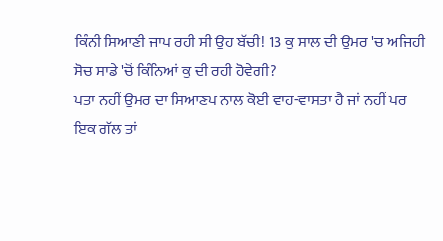ਕਿੰਨੀ ਸਿਆਣੀ ਜਾਪ ਰਹੀ ਸੀ ਉਹ ਬੱਚੀ! 13 ਕੁ ਸਾਲ ਦੀ ਉਮਰ 'ਚ ਅਜਿਹੀ ਸੋਚ ਸਾਡੇ 'ਚੋਂ ਕਿੰਨਿਆਂ ਕੁ ਦੀ ਰਹੀ ਹੋਵੇਗੀ?
ਪਤਾ ਨਹੀਂ ਉਮਰ ਦਾ ਸਿਆਣਪ ਨਾਲ ਕੋਈ ਵਾਹ-ਵਾਸਤਾ ਹੈ ਜਾਂ ਨਹੀਂ ਪਰ ਇਕ ਗੱਲ ਤਾਂ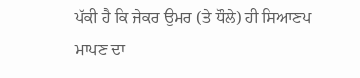ਪੱਕੀ ਹੈ ਕਿ ਜੇਕਰ ਉਮਰ (ਤੇ ਧੌਲੇ) ਹੀ ਸਿਆਣਪ ਮਾਪਣ ਦਾ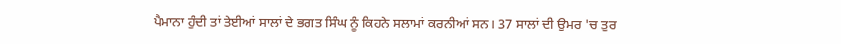ਪੈਮਾਨਾ ਹੁੰਦੀ ਤਾਂ ਤੇਈਆਂ ਸਾਲਾਂ ਦੇ ਭਗਤ ਸਿੰਘ ਨੂੰ ਕਿਹਨੇ ਸਲਾਮਾਂ ਕਰਨੀਆਂ ਸਨ। 37 ਸਾਲਾਂ ਦੀ ਉਮਰ 'ਚ ਤੁਰ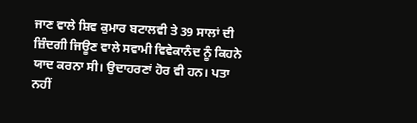ਜਾਣ ਵਾਲੇ ਸ਼ਿਵ ਕੁਮਾਰ ਬਟਾਲਵੀ ਤੇ 39 ਸਾਲਾਂ ਦੀ ਜ਼ਿੰਦਗੀ ਜਿਊਣ ਵਾਲੇ ਸਵਾਮੀ ਵਿਵੇਕਾਨੰਦ ਨੂੰ ਕਿਹਨੇ ਯਾਦ ਕਰਨਾ ਸੀ। ਉਦਾਹਰਣਾਂ ਹੋਰ ਵੀ ਹਨ। ਪਤਾ ਨਹੀਂ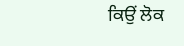ਕਿਉਂ ਲੋਕ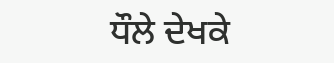ਧੌਲੇ ਦੇਖਕੇ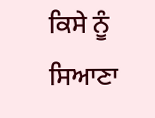ਕਿਸੇ ਨੂੰ ਸਿਆਣਾ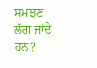ਸਮਝਣ ਲੱਗ ਜਾਂਦੇ ਹਨ?